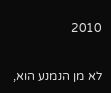2010

לא מן הנמנע הוא,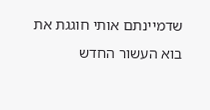שדמיינתם אותי חוגגת את בוא העשור החדש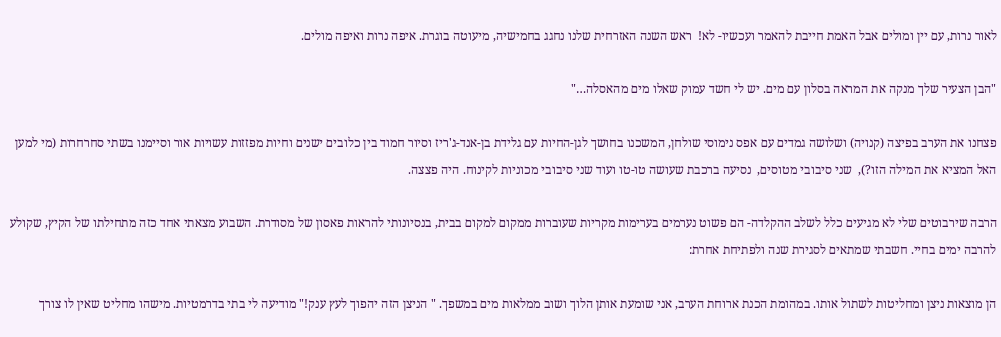לאור נרות, עם יין ומולים אבל האמת חייבת להאמר ועכשיו- לא!  ראש השנה האזרחית שלנו נחגג בחמישיה, מיעוטה בוגרת. איפה נרות ואיפה מולים.

"הבן הצעיר שלך מנקה את המראה בסלון עם מים. יש לי חשד עמוק שאלו מים מהאסלה…"

פצחנו את הערב בפיצה (קנויה) ושלושה גמדים עם אפס נימוסי שולחן, המשכנו בחושך לגן-החיות עם גלידת בן-אנד-ג'ריז וסיור חמוד בין כלובים ישנים וחיות מפזזות עשויות אור וסיימנו בשתי סחרחרות (מי למען האל המציא את המילה הזו?),  שני סיבובי מטוסים,  נסיעה ברכבת שעושה טו-טו ועוד שני סיבובי מכוניות לקינוח. היה פצצה.

הרבה שירבוטים שלי לא מגיעים כלל לשלב ההקלדה- הם פשוט נערמים בערימות מקריות שעוברות ממקום למקום בבית, בנסיונותי להראות פאסון של מסודרת. השבוע מצאתי אחד כזה מתחילתו של הקיץ, שקולע להרבה ימים בחיי. חשבתי שמתאים לסגירת שנה ולפתיחת אחרת:

הן מוצאות ניצן ומחליטות לשתול אותו. במהומת הכנת ארוחת הערב, אני שומעת אותן הלוך ושוב ממלאות מים במשפך. " הניצן הזה יהפוך לעץ ענק!" מודיעה לי בתי בדרמטיות. מישהו מחליט שאין לו צורך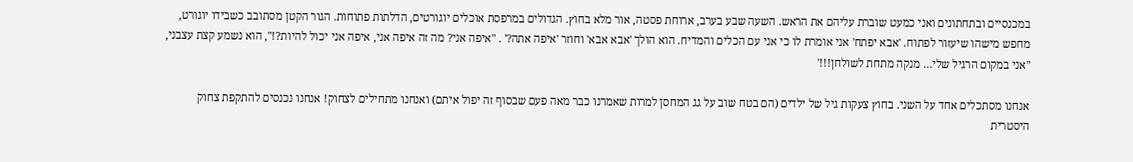במכנסיים ובתחתונים ואני כמעט שוברת עליהם את הראש. השעה שבע בערב, ארוחת פסטה, אור מלא בחוץ. הגדולים במרפסת אוכלים יוגורטים, הדלתות פתוחות. הגור הקטן מסתובב כשבידו יוגורט, מחפש מישהו שיעזור לפתוח. 'אבא יפתח' אני אומרת לו כי אני עם הכלים והמדיח. הוא הולך 'אבא אבא' וחוזר 'איפה אתה?' . "איפה אני? מה זה איפה אני, איפה אני יכול להיות?!", הוא נשמע קצת עצבני, "אני במקום הרגיל שלי… מנקה מתחת לשולחן!!!'

אנחנו מסתכלים אחד על השני. בחוץ צעקות גיל של ילדים (הם בטח שוב על גג המחסן למרות שאמרנו כבר מאה פעם שבסוף זה יפול איתם) ואנחנו מתחילים לצחוק! אנחנו נכנסים להתקפת צחוק היסטרית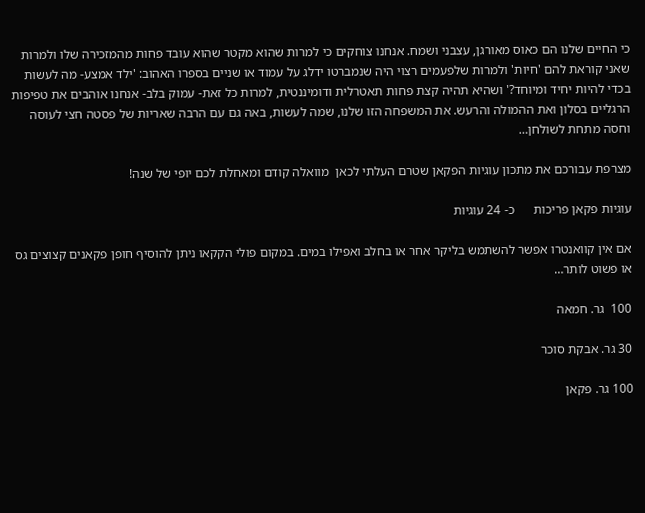כי החיים שלנו הם כאוס מאורגן, עצבני ושמח. אנחנו צוחקים כי למרות שהוא מקטר שהוא עובד פחות מהמזכירה שלו ולמרות שאני קוראת להם 'חיות' ולמרות שלפעמים רצוי היה שנמברטו ידלג על עמוד או שניים בספרו האהוב: 'ילד אמצע- מה לעשות בכדי להיות יחיד ומיוחד?' ושהיא תהיה קצת פחות תאטרלית ודומיננטית, למרות כל זאת- עמוק בלב- אנחנו אוהבים את טפיפות הרגליים בסלון ואת ההמולה והרעש. את המשפחה הזו שלנו, שמה לעשות, באה גם עם הרבה שאריות של פסטה חצי לעוסה וחסה מתחת לשולחן…

מצרפת עבורכם את מתכון עוגיות הפקאן שטרם העלתי לכאן  מוואלה קודם ומאחלת לכם יופי של שנה!

עוגיות פקאן פריכות      כ- 24 עוגיות

אם אין קוואנטרו אפשר להשתמש בליקר אחר או בחלב ואפילו במים. במקום פולי הקקאו ניתן להוסיף חופן פקאנים קצוצים גס או פשוט לותר…

100  גר. חמאה

30 גר. אבקת סוכר

100 גר. פקאן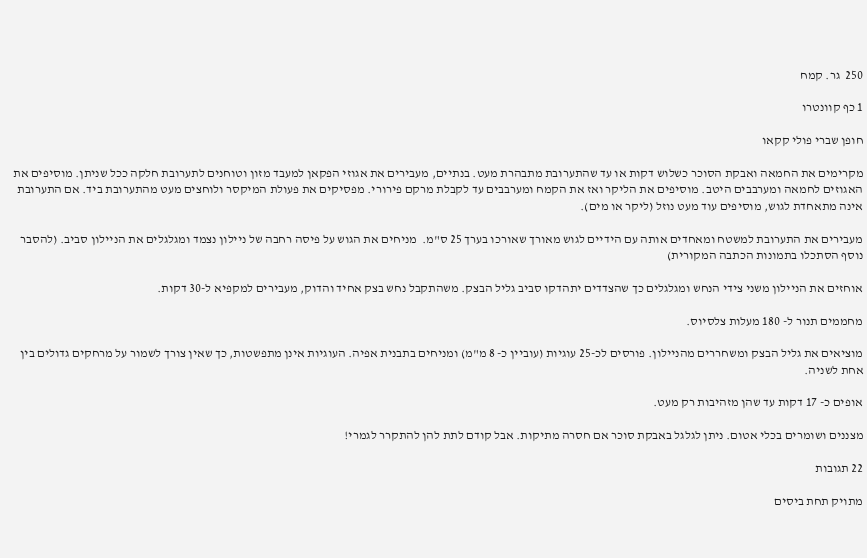250  גר. קמח

1 כף קוונטרו

חופן שברי פולי קקאו

מקרימים את החמאה ואבקת הסוכר כשלוש דקות או עד שהתערובת מתבהרת מעט. בנתיים, מעבירים את אגוזי הפקאן למעבד מזון וטוחנים לתערובת חלקה ככל שניתן. מוסיפים את האגוזים לחמאה ומערבבים היטב. מוסיפים את הליקר ואז את הקמח ומערבבים עד לקבלת מרקם פירורי. מפסיקים את פעולת המיקסר ולוחצים מעט מהתערובת ביד. אם התערובת אינה מתאחדת לגוש, מוסיפים עוד מעט נוזל (ליקר או מים).

מעבירים את התערובת למשטח ומאחדים אותה עם הידיים לגוש מאורך שאורכו בערך 25 ס"מ.  מניחים את הגוש על פיסה רחבה של ניילון נצמד ומגלגלים את הניילון סביב. (להסבר נוסף הסתכלו בתמונות הכתבה המקורית)

אוחזים את הניילון משני צידי הנחש ומגלגלים כך שהצדדים יתהדקו סביב גליל הבצק. משהתקבל נחש בצק אחיד והדוק, מעבירים למקפיא ל-30 דקות.

מחממים תנור ל- 180 מעלות צלסיוס.

מוציאים את גליל הבצק ומשחררים מהניילון. פורסים לכ-25 עוגיות (עוביין כ- 8 מ"מ) ומניחים בתבנית אפיה. העוגיות אינן מתפשטות, כך שאין צורך לשמור על מרחקים גדולים בין אחת לשניה.

אופים כ- 17 דקות עד שהן מזהיבות רק מעט.

מצננים ושומרים בכלי אטום. ניתן לגלגל באבקת סוכר אם חסרה מתיקות. אבל קודם לתת להן להתקרר לגמרי!

22 תגובות

מתויק תחת ביסים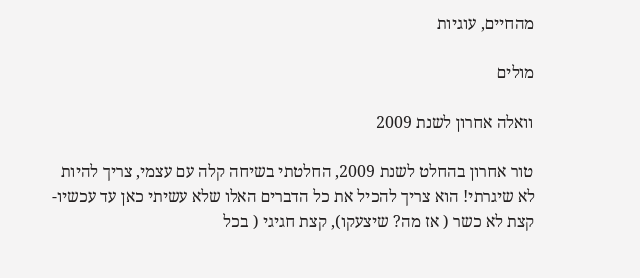מהחיים, עוגיות

מולים

וואלה אחרון לשנת 2009

טור אחרון בהחלט לשנת 2009, החלטתי בשיחה קלה עם עצמי, צריך להיות לא שיגרתי! הוא צריך להכיל את כל הדברים האלו שלא עשיתי כאן עד עכשיו- קצת לא כשר ( אז מה? שיצעקו), קצת חגיגי ( בכל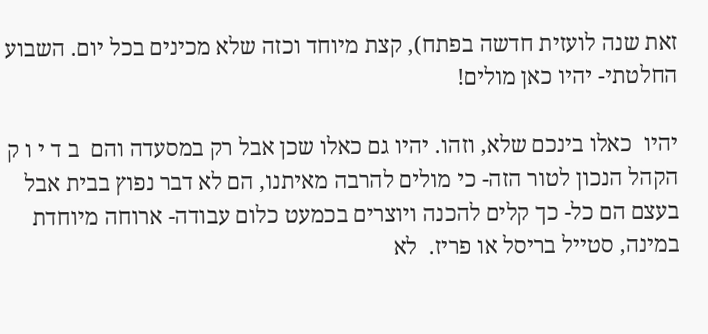זאת שנה לועזית חדשה בפתח), קצת מיוחד וכזה שלא מכינים בכל יום. השבוע החלטתי- יהיו כאן מולים!

יהיו  כאלו בינכם שלא, וזהו. יהיו גם כאלו שכן אבל רק במסעדה והם  ב ד י ו ק הקהל הנכון לטור הזה- כי מולים להרבה מאיתנו, הם לא דבר נפוץ בבית אבל בעצם הם כל- כך קלים להכנה ויוצרים בכמעט כלום עבודה- ארוחה מיוחדת במינה, סטייל בריסל או פריז.  לא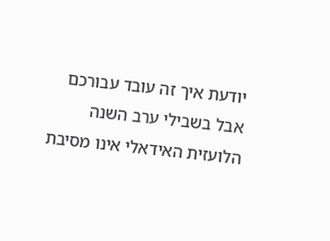יודעת איך זה עובד עבורכם אבל בשבילי ערב השנה הלועזית האידאלי אינו מסיבת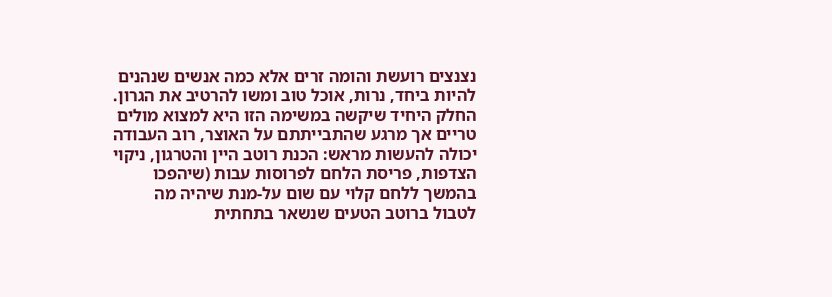נצנצים רועשת והומה זרים אלא כמה אנשים שנהנים להיות ביחד, נרות, אוכל טוב ומשו להרטיב את הגרון.  החלק היחיד שיקשה במשימה הזו היא למצוא מולים טריים אך מרגע שהתבייתתם על האוצר, רוב העבודה יכולה להעשות מראש: הכנת רוטב היין והטרגון, ניקוי הצדפות, פריסת הלחם לפרוסות עבות (שיהפכו בהמשך ללחם קלוי עם שום על-מנת שיהיה מה לטבול ברוטב הטעים שנשאר בתחתית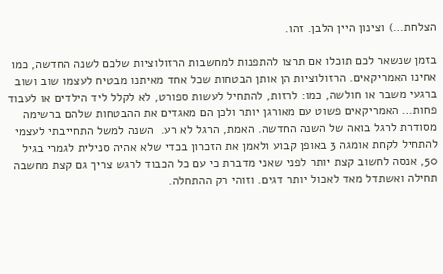הצלחת…) וצינון היין הלבן. זהו.

בזמן שנשאר לכם תוכלו אם תרצו להתפנות למחשבות הרזולוציות שלכם לשנה החדשה, כמו אחינו האמריקאים. הרזולוציות הן אותן הבטחות שכל אחד מאיתנו מבטיח לעצמו שוב ושוב ברגעי משבר או חולשה, כמו: לרזות, להתחיל לעשות ספורט, לא לקלל ליד הילדים או לעבוד פחות… האמריקאים פשוט עם מאורגן יותר ולכן הם מאגדים את ההבטחות שלהם ברשימה מסודרת לרגל בואה של השנה החדשה. האמת, הרגל לא רע.  השנה למשל התחייבתי לעצמי להתחיל לקחת אומגה 3 באופן קבוע ולאמן את הזכרון בכדי שלא אהיה סנילית לגמרי בגיל 50, אנסה לחשוב קצת יותר לפני שאני מדברת כי עם כל הכבוד לרגש צריך גם קצת מחשבה תחילה ואשתדל מאד לאכול יותר דגים. וזוהי רק ההתחלה.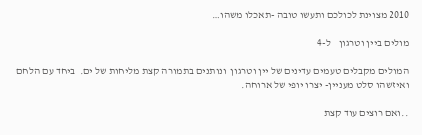2010 מצוינת לכולכם ותעשו טובה -תאכלו משהו…

מולים ביין וטרגון    ל-4

המולים מקבלים טעמים עדינים של יין וטרגון  ונותנים בתמורה קצת מליחות של ים.  ביחד עם הלחם ואיזשהו סלט מעניין- יצרו יופי של ארוחה.

..ואם רוצים עוד קצת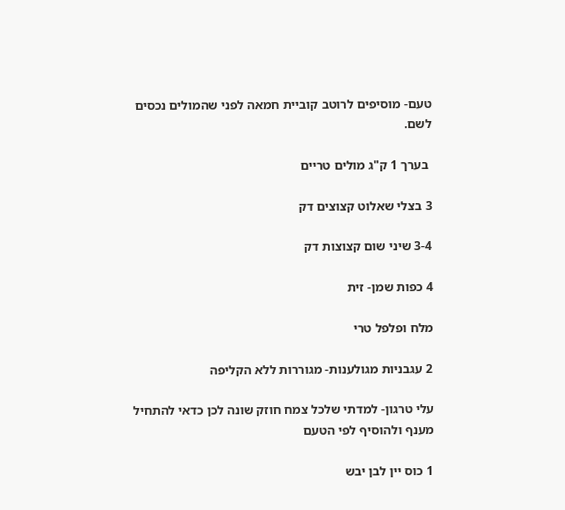טעם- מוסיפים לרוטב קוביית חמאה לפני שהמולים נכסים לשם.

 בערך 1 ק"ג מולים טריים

3 בצלי שאלוט קצוצים דק

3-4 שיני שום קצוצות דק

4 כפות שמן- זית

מלח ופלפל טרי

2 עגבניות מגולענות- מגוררות ללא הקליפה

עלי טרגון- למדתי שלכל צמח חוזק שונה לכן כדאי להתחיל מענף ולהוסיף לפי הטעם

1 כוס יין לבן יבש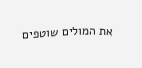את המולים שוטפים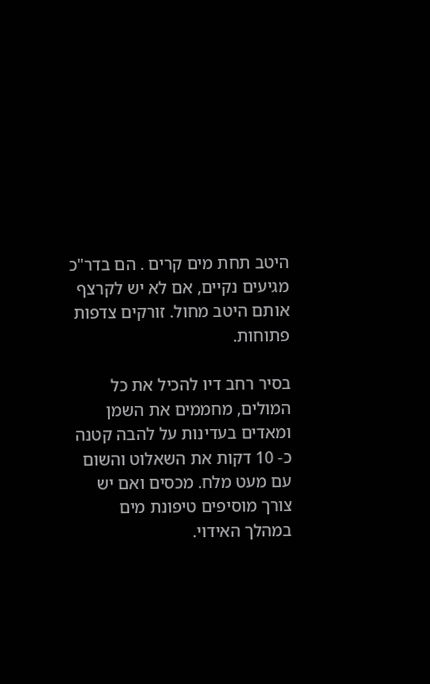היטב תחת מים קרים . הם בדר"כ מגיעים נקיים, אם לא יש לקרצף אותם היטב מחול. זורקים צדפות פתוחות.

בסיר רחב דיו להכיל את כל המולים, מחממים את השמן ומאדים בעדינות על להבה קטנה כ- 10 דקות את השאלוט והשום עם מעט מלח. מכסים ואם יש צורך מוסיפים טיפונת מים במהלך האידוי.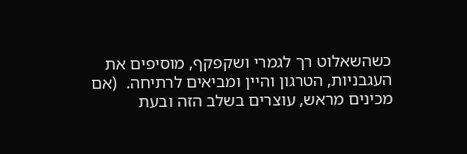כשהשאלוט רך לגמרי ושקפקף, מוסיפים את העגבניות, הטרגון והיין ומביאים לרתיחה.  (אם מכינים מראש, עוצרים בשלב הזה ובעת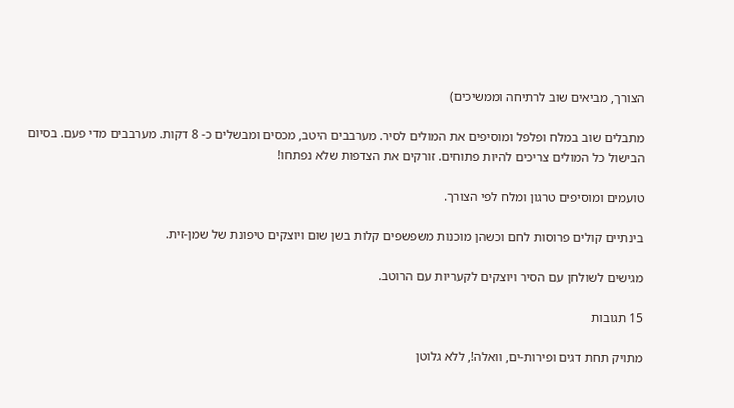הצורך, מביאים שוב לרתיחה וממשיכים)

מתבלים שוב במלח ופלפל ומוסיפים את המולים לסיר. מערבבים היטב, מכסים ומבשלים כ- 8 דקות. מערבבים מדי פעם. בסיום הבישול כל המולים צריכים להיות פתוחים. זורקים את הצדפות שלא נפתחו!

טועמים ומוסיפים טרגון ומלח לפי הצורך.

בינתיים קולים פרוסות לחם וכשהן מוכנות משפשפים קלות בשן שום ויוצקים טיפונת של שמן-זית.

מגישים לשולחן עם הסיר ויוצקים לקעריות עם הרוטב.

15 תגובות

מתויק תחת דגים ופירות-ים, וואלה!, ללא גלוטן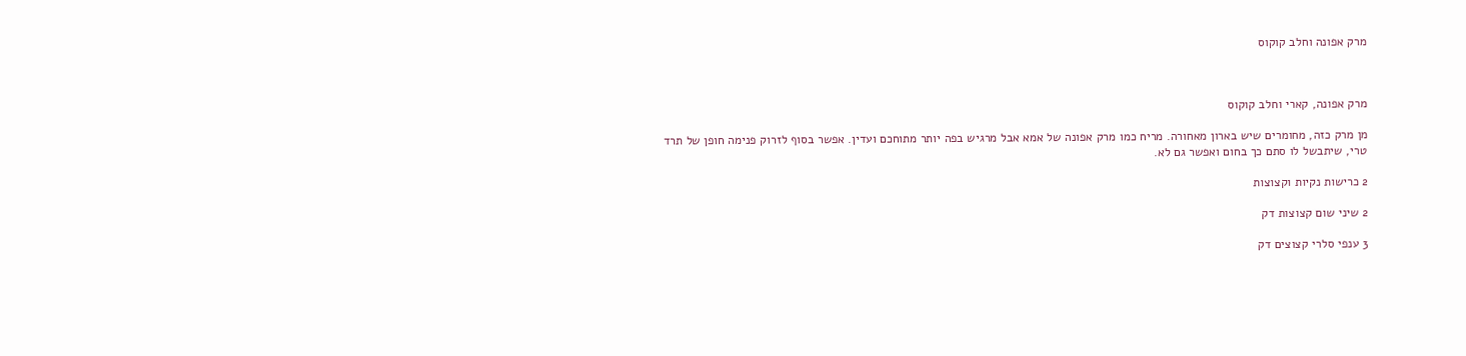מרק אפונה וחלב קוקוס



מרק אפונה, קארי וחלב קוקוס

מן מרק כזה, מחומרים שיש בארון מאחורה. מריח כמו מרק אפונה של אמא אבל מרגיש בפה יותר מתוחכם ועדין. אפשר בסוף לזרוק פנימה חופן של תרד טרי, שיתבשל לו סתם כך בחום ואפשר גם לא.

2 כרישות נקיות וקצוצות

2 שיני שום קצוצות דק

3 ענפי סלרי קצוצים דק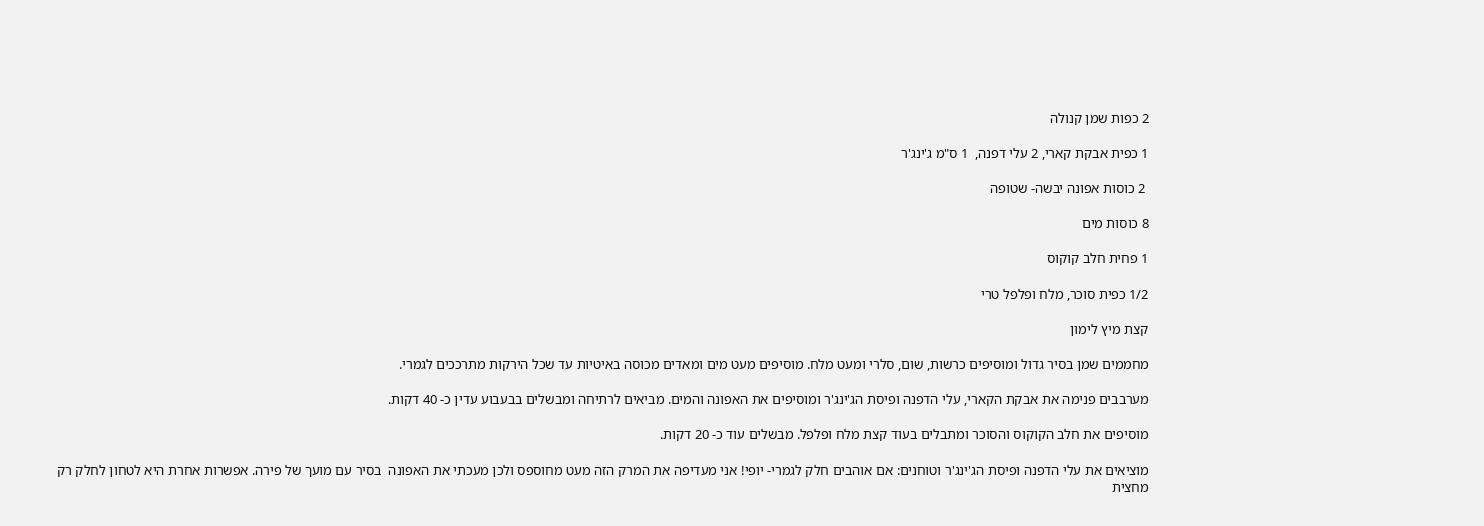2 כפות שמן קנולה

1 כפית אבקת קארי, 2 עלי דפנה,  1 ס"מ ג'ינג'ר

 2 כוסות אפונה יבשה- שטופה

8 כוסות מים

1 פחית חלב קוקוס

1/2 כפית סוכר, מלח ופלפל טרי

קצת מיץ לימון

מחממים שמן בסיר גדול ומוסיפים כרשות, שום, סלרי ומעט מלח. מוסיפים מעט מים ומאדים מכוסה באיטיות עד שכל הירקות מתרככים לגמרי.

מערבבים פנימה את אבקת הקארי, עלי הדפנה ופיסת הג'ינג'ר ומוסיפים את האפונה והמים. מביאים לרתיחה ומבשלים בבעבוע עדין כ- 40 דקות.

מוסיפים את חלב הקוקוס והסוכר ומתבלים בעוד קצת מלח ופלפל. מבשלים עוד כ- 20 דקות.

מוציאים את עלי הדפנה ופיסת הג'ינג'ר וטוחנים: אם אוהבים חלק לגמרי- יופי! אני מעדיפה את המרק הזה מעט מחוספס ולכן מעכתי את האפונה  בסיר עם מועך של פירה. אפשרות אחרת היא לטחון לחלק רק מחצית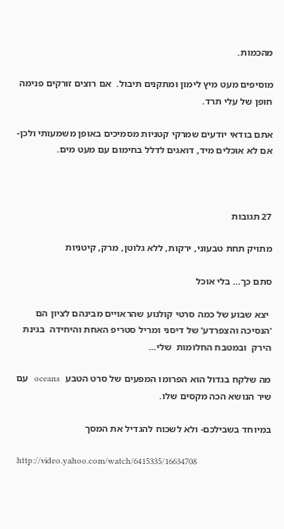מהכמות.

מוסיפים מעט מיץ לימון ומתקנים תיבול.  אם רוצים זורקים פנימה חופן של עלי תרד.

אתם בודאי יודעים שמרקי קטניות מסמיכים באופן משמעותי ולכן- אם לא אוכלים מיד, דואגים לדלל בחימום עם מעט מים.



27 תגובות

מתויק תחת טבעוני, ירקות, ללא גלוטן, מרק, קיטניות

סתם כך… בלי אוכל

 יצא שבוע של כמה סרטי קולנוע שהראויים מבינהם לציון הם 'הנסיכה והצפרדע' של דיסני ומריל סטריפ האחת והיחידה  בגינת הירק  ובמטבח החלומות  שלי…

מה שלקח בגדול הוא הפרומו המפעים של סרט הטבע  oceans   עם שיר הנושא הכה מקסים שלו.

במיוחד בשבילכם- ולא לשכוח להגדיל את המסך

 http://video.yahoo.com/watch/6415335/16634708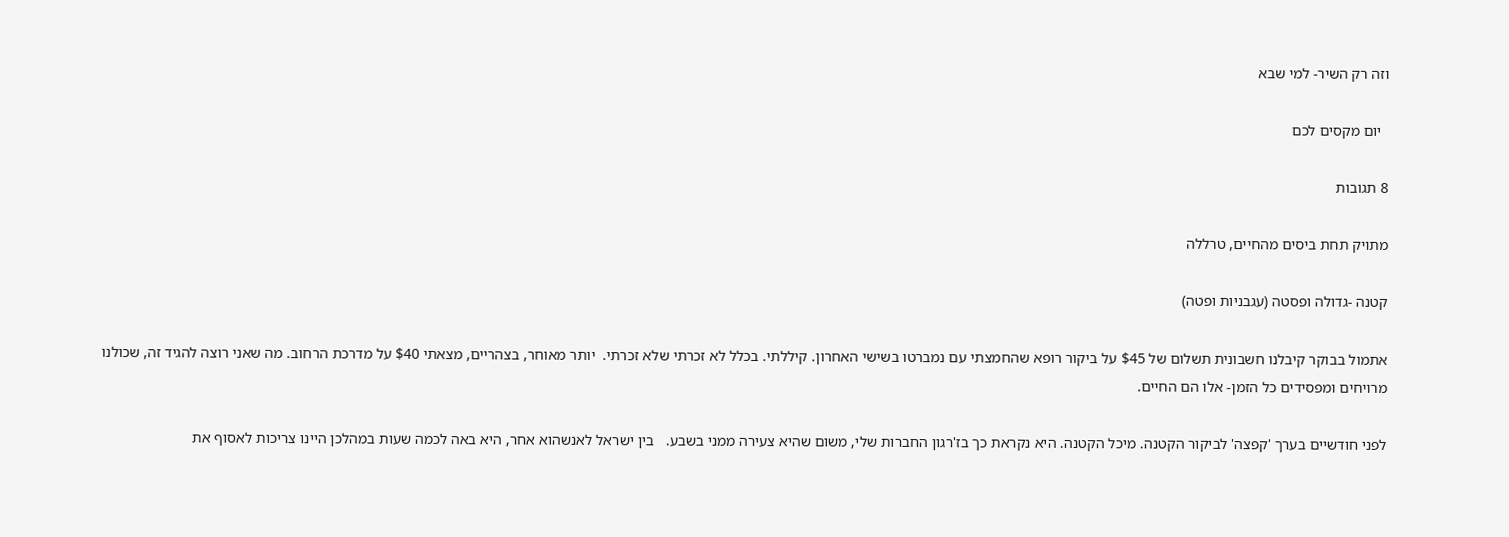וזה רק השיר- למי שבא

  יום מקסים לכם

8 תגובות

מתויק תחת ביסים מהחיים, טרללה

קטנה -גדולה ופסטה (עגבניות ופטה)

אתמול בבוקר קיבלנו חשבונית תשלום של $45 על ביקור רופא שהחמצתי עם נמברטו בשישי האחרון. קיללתי. בכלל לא זכרתי שלא זכרתי.  יותר מאוחר, בצהריים, מצאתי $40 על מדרכת הרחוב. מה שאני רוצה להגיד זה, שכולנו מרויחים ומפסידים כל הזמן- אלו הם החיים.

לפני חודשיים בערך 'קפצה' לביקור הקטנה. מיכל הקטנה. היא נקראת כך בז'רגון החברות שלי, משום שהיא צעירה ממני בשבע.   בין ישראל לאנשהוא אחר, היא באה לכמה שעות במהלכן היינו צריכות לאסוף את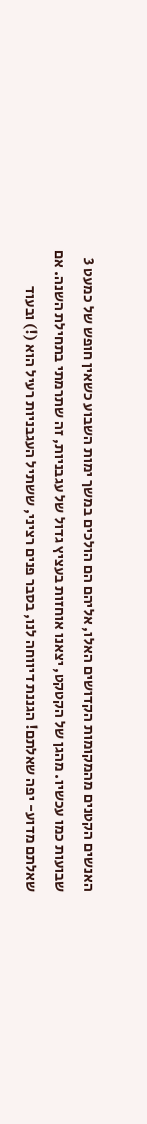האנשים הקטנים מהמקומות הקדושים האלו, אליהם הם הולכים במשך ימות השבוע כשאין חופש של כמעט 3 שבועות כמו עכשיו. מהגן של הקטקט, יצאנו אוחזות בעציץ גדול של עגבניות, זה שתרמתי בתחילת השנה. אם שאלתם מדוע- יפה שאלתם! הגננת דיווחה לנו, בסבר פנים רציני, ששתיל העגבניות רעיל הוא (!) ובעוד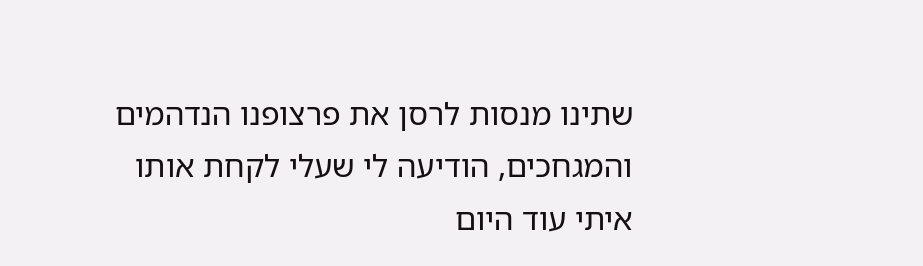שתינו מנסות לרסן את פרצופנו הנדהמים והמגחכים, הודיעה לי שעלי לקחת אותו איתי עוד היום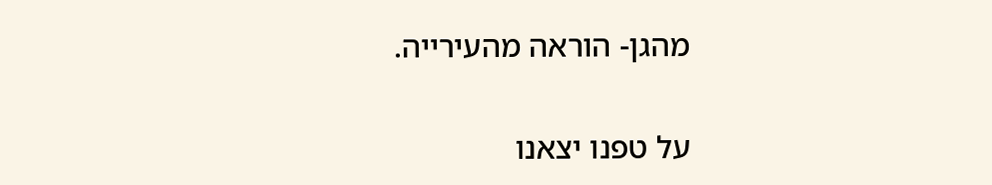מהגן- הוראה מהעירייה.

על טפנו יצאנו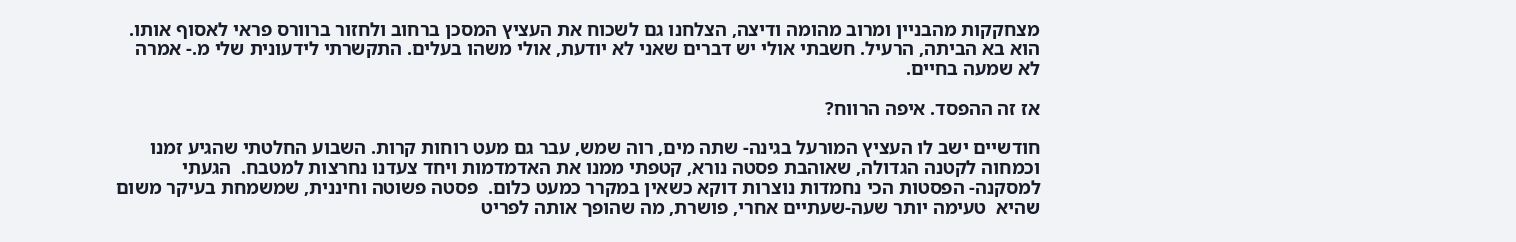מצחקקות מהבניין ומרוב מהומה ודיצה, הצלחנו גם לשכוח את העציץ המסכן ברחוב ולחזור ברוורס פראי לאסוף אותו. הוא בא הביתה, הרעיל. חשבתי אולי יש דברים שאני לא יודעת, אולי משהו בעלים. התקשרתי לידעונית שלי מ.- אמרה לא שמעה בחיים.

אז זה ההפסד. איפה הרווח?

חודשיים ישב לו העציץ המורעל בגינה- שתה מים, רוה שמש, עבר גם מעט רוחות קרות. השבוע החלטתי שהגיע זמנו וכמחוה לקטנה הגדולה, שאוהבת פסטה נורא, קטפתי ממנו את האדמדמות ויחד צעדנו נחרצות למטבח.  הגעתי למסקנה- הפסטות הכי נחמדות נוצרות דוקא כשאין במקרר כמעט כלום.  פסטה פשוטה וחיננית, שמשמחת בעיקר משום שהיא  טעימה יותר שעה-שעתיים אחרי, פושרת, מה שהופך אותה לפריט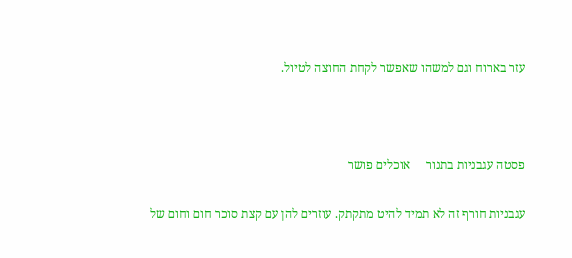עזר בארוח וגם למשהו שאפשר לקחת החוצה לטיול.



פסטה עגבניות בתנור     אוכלים פושר

עגבניות חורף זה לא תמיד להיט מתקתק. עוזרים להן עם קצת סוכר חום וחום של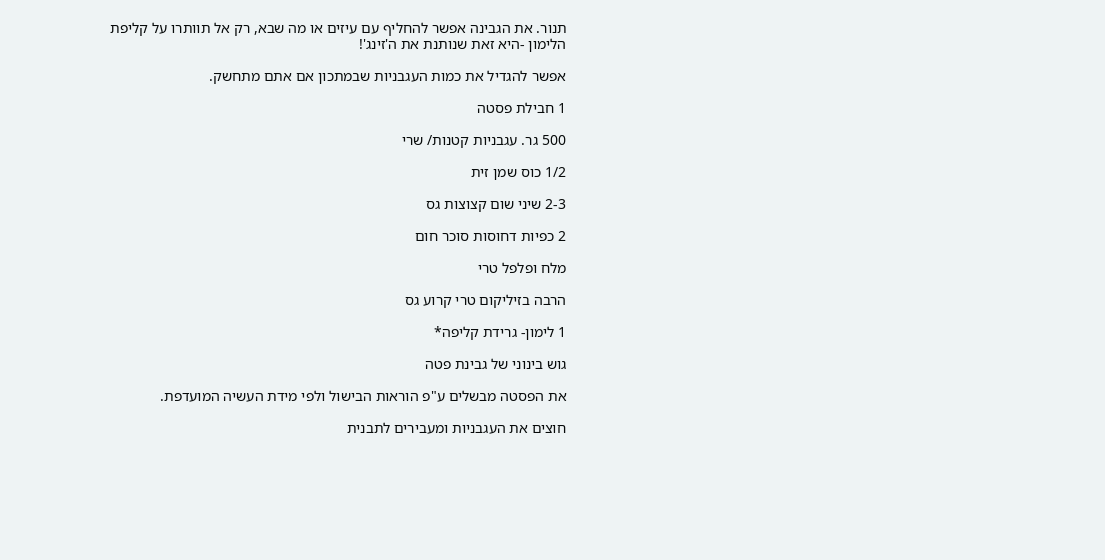תנור. את הגבינה אפשר להחליף עם עיזים או מה שבא, רק אל תוותרו על קליפת הלימון -היא זאת שנותנת את ה'זינג'!

אפשר להגדיל את כמות העגבניות שבמתכון אם אתם מתחשק.

1 חבילת פסטה

500 גר. עגבניות קטנות/ שרי

1/2 כוס שמן זית

2-3 שיני שום קצוצות גס

2 כפיות דחוסות סוכר חום

מלח ופלפל טרי

הרבה בזיליקום טרי קרוע גס

1 לימון- גרידת קליפה*

גוש בינוני של גבינת פטה

את הפסטה מבשלים ע"פ הוראות הבישול ולפי מידת העשיה המועדפת.

חוצים את העגבניות ומעבירים לתבנית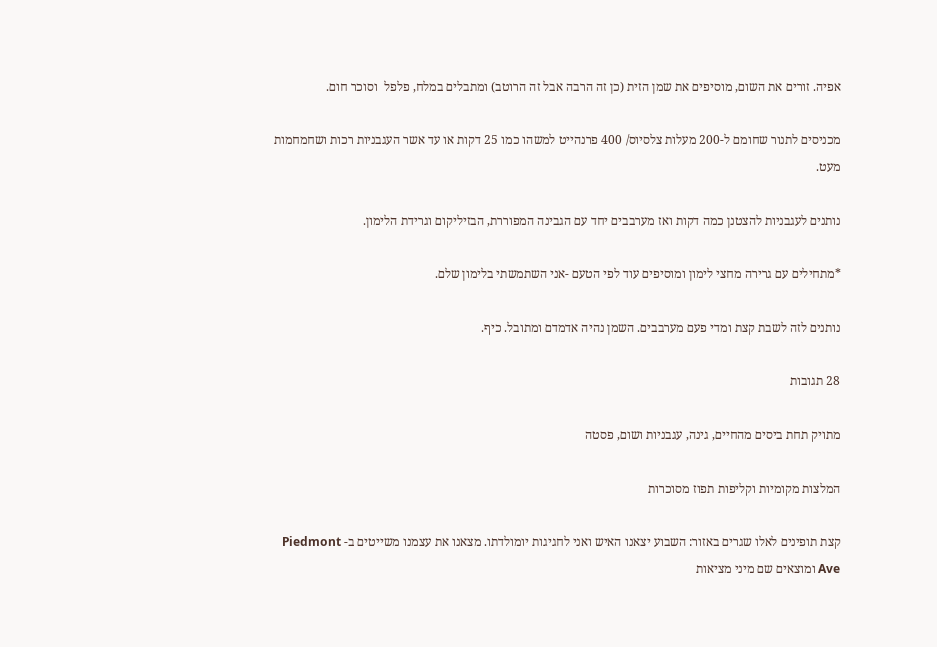אפיה. זורים את השום, מוסיפים את שמן הזית (כן זה הרבה אבל זה הרוטב) ומתבלים במלח, פלפל  וסוכר חום.

מכניסים לתנור שחומם ל-200 מעלות צלסיוס/ 400 פרנהייט למשהו כמו 25 דקות או עד אשר העגבניות רכות ושחמחמות מעט.

נותנים לעגבניות להצטנן כמה דקות ואז מערבבים יחד עם הגבינה המפוררת, הבזיליקום וגרידת הלימון.

*מתחילים עם גרירה מחצי לימון ומוסיפים עוד לפי הטעם -אני השתמשתי בלימון שלם.

נותנים לזה לשבת קצת ומדי פעם מערבבים. השמן נהיה אדמדם ומתובל. כיף.

28 תגובות

מתויק תחת ביסים מהחיים, גינה, עגבניות ושום, פסטה

המלצות מקומיות וקליפות תפוז מסוכרות

קצת תופינים לאלו שגרים באזור: השבוע יצאנו האיש ואני לחגיגות יומולדתו. מצאנו את עצמנו משייטים ב- Piedmont Ave ומוצאים שם מיני מציאות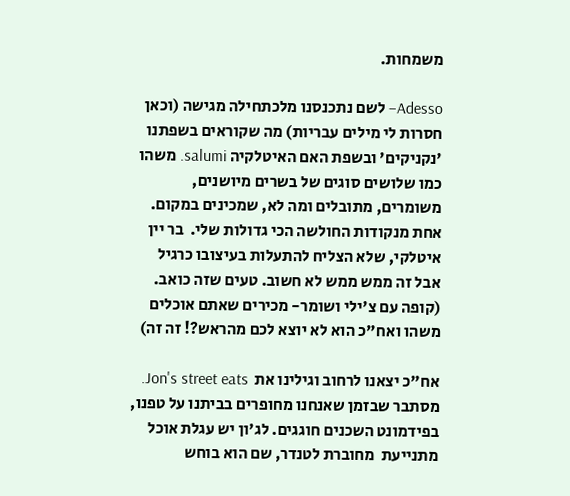משמחות.

Adesso– לשם נתכנסנו מלכתחילה מגישה (וכאן חסרות לי מילים עבריות) מה שקוראים בשפתנו 'נקניקים' ובשפת האם האיטלקיה salumi. משהו כמו שלושים סוגים של בשרים מיושנים, משומרים, מתובלים ומה לא, שמכינים במקום. אחת מנקודות החולשה הכי גדולות שלי.  בר יין איטלקי, שלא הצליח להתעלות בעיצובו כרגיל אבל זה ממש ממש לא חשוב. טעים שזה כואב. (קופה עם צ'ילי ושומר- מכירים שאתם אוכלים משהו ואח"כ הוא לא יוצא לכם מהראש?! זה זה)

אח"כ יצאנו לרחוב וגילינו את  Jon's street eats.  מסתבר שבזמן שאנחנו מחופרים בביתנו על טפנו, בפידמונט השכנים חוגגים. לג'ון יש עגלת אוכל מתנייעת  מחוברת לטנדר, שם הוא בוחש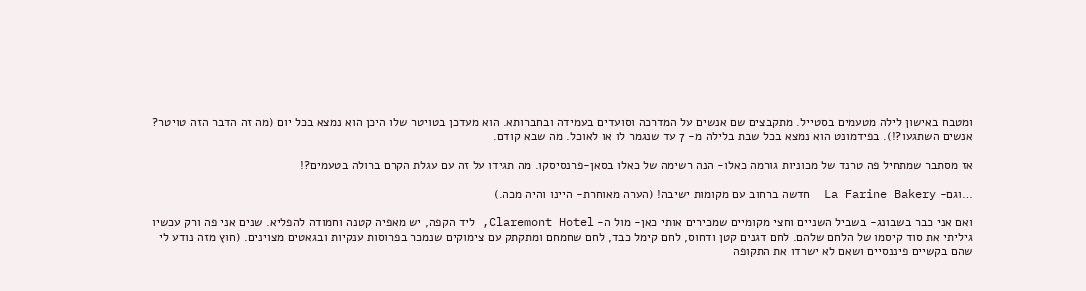ומטבח באישון לילה מטעמים בסטייל. מתקבצים שם אנשים על המדרכה וסועדים בעמידה ובחברותא. הוא מעדכן בטויטר שלו היכן הוא נמצא בכל יום (מה זה הדבר הזה טויטר? אנשים השתגעו?!). בפידמונט הוא נמצא בכל שבת בלילה מ- 7 עד שנגמר לו או לאוכל. מה שבא קודם.

אז מסתבר שמתחיל פה טרנד של מכוניות גורמה כאלו- הנה רשימה של כאלו בסאן-פרנסיסקו. מה תגידו על זה עם עגלת הקרם ברולה בטעמים?!

…וגם- La Farine Bakery  חדשה ברחוב עם מקומות ישיבה! (הערה מאוחרת- היינו והיה מכה.)

ואם אני כבר בשבונג- בשביל השניים וחצי מקומיים שמכירים אותי כאן- מול ה- Claremont Hotel, ליד הקפה, יש מאפיה קטנה וחמודה להפליא. שנים אני פה ורק עכשיו גיליתי את סוד קיסמו של הלחם שלהם. לחם דגנים קטן ודחוס, לחם קימל כבד, לחם שחמחם ומתקתק עם צימוקים שנמכר בפרוסות ענקיות ובגאטים מצוינים. (חוץ מזה נודע לי שהם בקשיים פיננסיים ושאם לא ישרדו את התקופה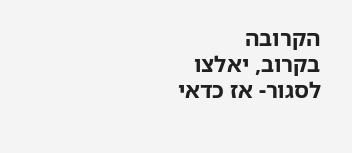הקרובה בקרוב, יאלצו לסגור- אז כדאי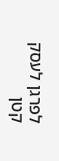לפרגן לעסק קטן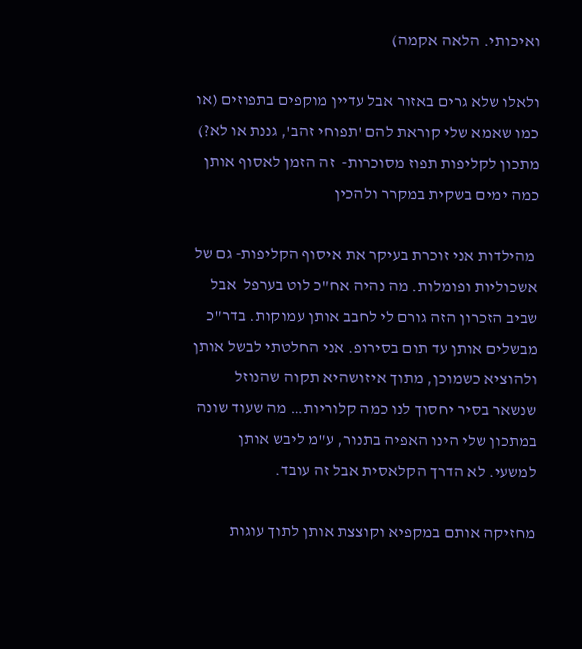ואיכותי. הלאה אקמה)

ולאלו שלא גרים באזור אבל עדיין מוקפים בתפוזים (או כמו שאמא שלי קוראת להם 'תפוחי זהב', גננת או לא?) מתכון לקליפות תפוז מסוכרות-  זה הזמן לאסוף אותן כמה ימים בשקית במקרר ולהכין

 מהילדות אני זוכרת בעיקר את איסוף הקליפות- גם של אשכוליות ופומלות. מה נהיה אח"כ לוט בערפל  אבל שביב הזכרון הזה גורם לי לחבב אותן עמוקות. בדר"כ מבשלים אותן עד תום בסירופ. אני החלטתי לבשל אותן ולהוציא כשמוכן, מתוך איזושהיא תקוה שהנוזל שנשאר בסיר יחסוך לנו כמה קלוריות… מה שעוד שונה במתכון שלי הינו האפיה בתנור, ע"מ ליבש אותן למשעי. לא הדרך הקלאסית אבל זה עובד.

מחזיקה אותם במקפיא וקוצצת אותן לתוך עוגות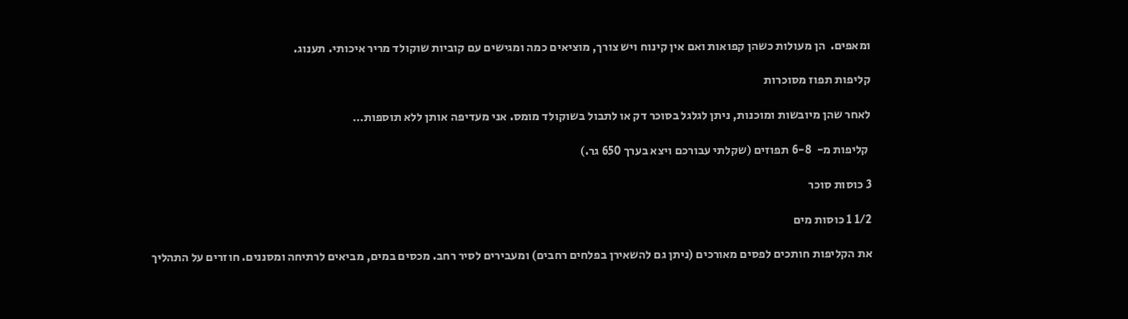ומאפים.  הן מעולות כשהן קפואות ואם אין קינוח ויש צורך, מוציאים כמה ומגישים עם קוביות שוקולד מריר איכותי. תענוג.

קליפות תפוז מסוכרות

לאחר שהן מיובשות ומוכנות, ניתן לגלגל בסוכר דק או לתבול בשוקולד מומס. אני מעדיפה אותן ללא תוספות…

 קליפות מ-  6-8 תפוזים (שקלתי עבורכם ויצא בערך 650 גר.)

3 כוסות סוכר

1/2 1 כוסות מים

את הקליפות חותכים לפסים מאורכים (ניתן גם להשאירן בפלחים רחבים) ומעבירים לסיר רחב. מכסים במים, מביאים לרתיחה ומסננים. חוזרים על התהליך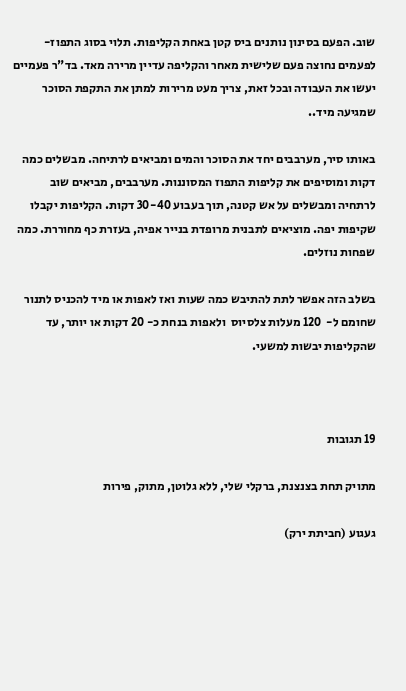שוב. הפעם בסינון נותנים ביס קטן באחת הקליפות. תלוי בסוג התפוז- לפעמים נחוצה פעם שלישית מאחר והקליפה עדיין מרירה מאד. בד"ר פעמיים יעשו את העבודה ובכל זאת, צריך מעט מרירות למתן את התקפת הסוכר שמגיעה מיד..

באותו סיר, מערבבים יחד את הסוכר והמים ומביאים לרתיחה. מבשלים כמה דקות ומוסיפים את קליפות התפוז המסוננות. מערבבים, מביאים שוב לרתחיה ומבשלים על אש קטנה, תוך בעבוע 30-40 דקות. הקליפות יקבלו שקיפות יפה. מוציאים לתבנית מרופדת בנייר אפיה, בעזרת כף מחוררת. כמה שפחות נוזלים.

בשלב הזה אפשר לתת להתיבש כמה שעות ואז לאפות או מיד להכניס לתנור שחומם ל-  120 מעלות צלסיוס  ולאפות בנחת כ- 20 דקות או יותר, עד שהקליפות יבשות למשעי.



19 תגובות

מתויק תחת בצנצנת, ברקלי שלי, ללא גלוטן, מתוק, פירות

געגוע (חביתת ירק)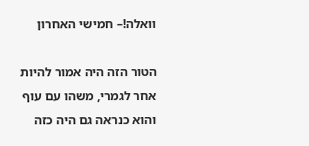וואלה!– חמישי האחרון

הטור הזה היה אמור להיות אחר לגמרי, משהו עם עוף והוא כנראה גם היה כזה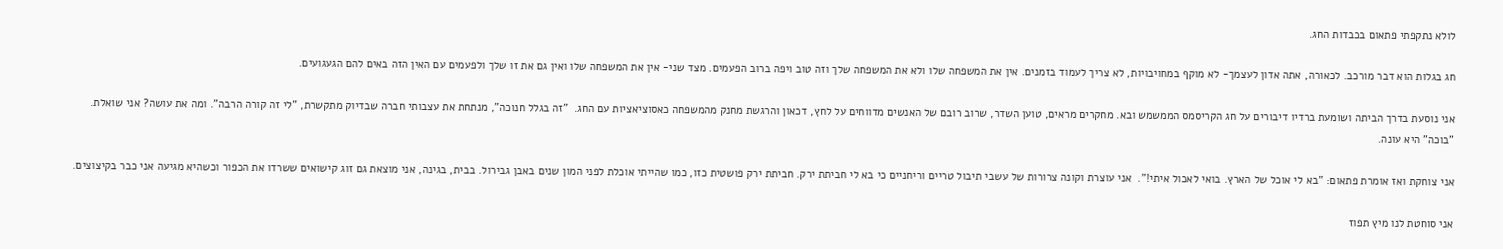לולא נתקפתי פתאום בכבדות החג.

חג בגלות הוא דבר מורכב. לכאורה, אתה אדון לעצמך- לא מוקף במחויבויות, לא צריך לעמוד בזמנים. אין את המשפחה שלו ולא את המשפחה שלך וזה טוב ויפה ברוב הפעמים. מצד שני- אין את המשפחה שלו ואין גם את זו שלך ולפעמים עם האין הזה באים להם הגעגועים.

אני נוסעת בדרך הביתה ושומעת ברדיו דיבורים על חג הקריסמס הממשמש ובא. מחקרים מראים, טוען השדר, שרוב רובם של האנשים מדווחים על לחץ, דכאון והרגשת מחנק מהמשפחה כאסוציאציות עם החג.  "זה בגלל חנוכה", מנתחת את עצבותי חברה שבדיוק מתקשרת, "לי זה קורה הרבה". ומה את עושה? אני שואלת.  "בוכה" היא עונה.

אני צוחקת ואז אומרת פתאום: "בא לי אוכל של הארץ. בואי לאכול איתי!".  אני עוצרת וקונה צרורות של עשבי תיבול טריים וריחניים כי בא לי חביתת ירק. חביתת ירק פושטית כזו, כמו שהייתי אוכלת לפני המון שנים באבן גבירול. בבית, בגינה, אני מוצאת גם זוג קישואים ששרדו את הכפור וכשהיא מגיעה אני כבר בקיצוצים.

אני סוחטת לנו מיץ תפוז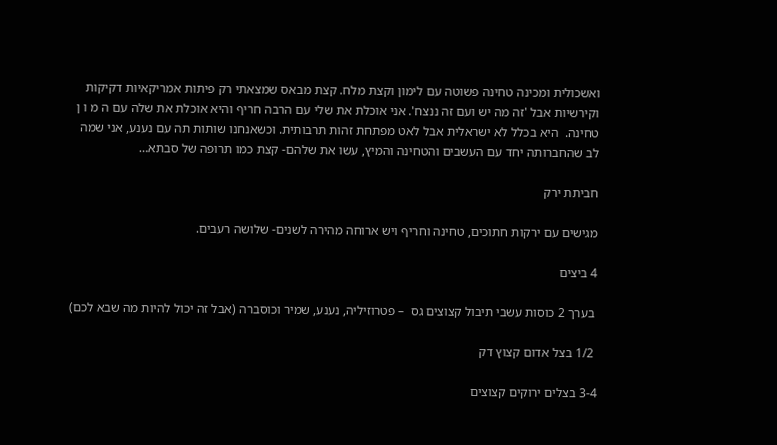ואשכולית ומכינה טחינה פשוטה עם לימון וקצת מלח. קצת מבאס שמצאתי רק פיתות אמריקאיות דקיקות וקירשיות אבל 'זה מה יש ועם זה ננצח'. אני אוכלת את שלי עם הרבה חריף והיא אוכלת את שלה עם ה מ ו ן טחינה.  היא בכלל לא ישראלית אבל לאט מפתחת זהות תרבותית. וכשאנחנו שותות תה עם נענע, אני שמה לב שהחברותה יחד עם העשבים והטחינה והמיץ, עשו את שלהם- קצת כמו תרופה של סבתא…

חביתת ירק

מגישים עם ירקות חתוכים, טחינה וחריף ויש ארוחה מהירה לשנים- שלושה רעבים.

4 ביצים

 בערך 2 כוסות עשבי תיבול קצוצים גס  – פטרוזיליה, נענע, שמיר וכוסברה (אבל זה יכול להיות מה שבא לכם)

 1/2 בצל אדום קצוץ דק

3-4 בצלים ירוקים קצוצים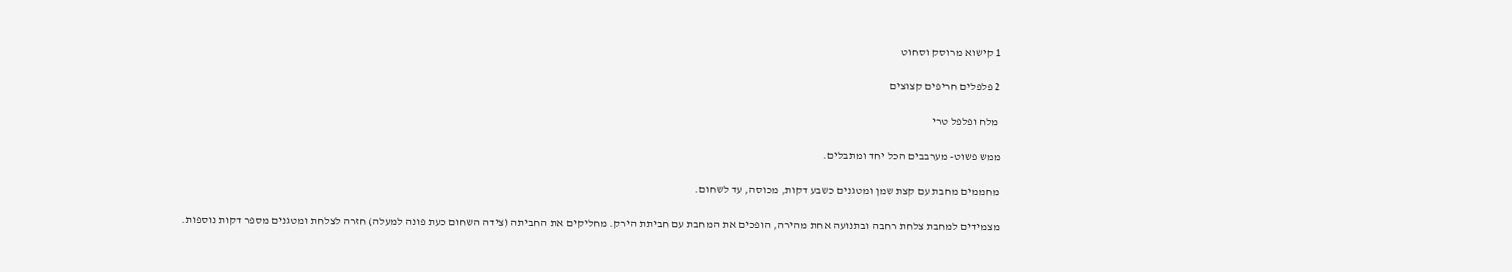1 קישוא מרוסק וסחוט

2 פלפלים חריפים קצוצים

 מלח ופלפל טרי

ממש פשוט- מערבבים הכל יחד ומתבלים.

מחממים מחבת עם קצת שמן ומטגנים כשבע דקות, מכוסה, עד לשחום.

מצמידים למחבת צלחת רחבה ובתנועה אחת מהירה, הופכים את המחבת עם חביתת הירק. מחליקים את החביתה (צידה השחום כעת פונה למעלה) חזרה לצלחת ומטגנים מספר דקות נוספות.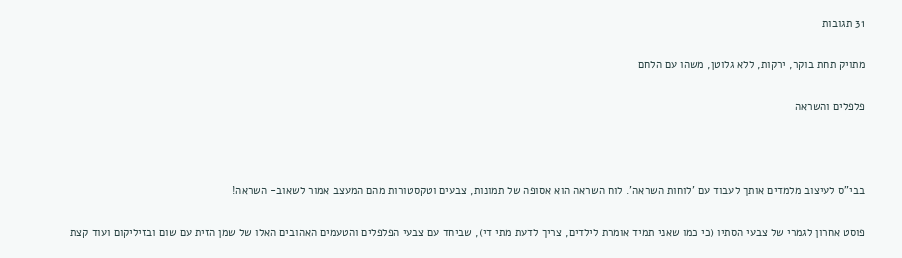31 תגובות

מתויק תחת בוקר, ירקות, ללא גלוטן, משהו עם הלחם

פלפלים והשראה



בבי"ס לעיצוב מלמדים אותך לעבוד עם 'לוחות השראה'. לוח השראה הוא אסופה של תמונות, צבעים וטקסטורות מהם המעצב אמור לשאוב- השראה!

פוסט אחרון לגמרי של צבעי הסתיו (כי כמו שאני תמיד אומרת לילדים, צריך לדעת מתי די), שביחד עם צבעי הפלפלים והטעמים האהובים האלו של שמן הזית עם שום ובזיליקום ועוד קצת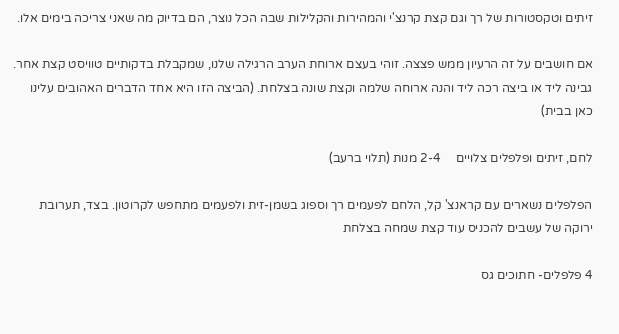זיתים וטקסטורות של רך וגם קצת קרנצ'י והמהירות והקלילות שבה הכל נוצר, הם בדיוק מה שאני צריכה בימים אלו.

אם חושבים על זה הרעיון ממש פצצה. זוהי בעצם ארוחת הערב הרגילה שלנו, שמקבלת בדקותיים טוויסט קצת אחר. גבינה ליד או ביצה רכה ליד והנה ארוחה שלמה וקצת שונה בצלחת. (הביצה הזו היא אחד הדברים האהובים עלינו כאן בבית)

לחם, זיתים ופלפלים צלויים     2-4 מנות (תלוי ברעב)

הפלפלים נשארים עם קראנצ' קל, הלחם לפעמים רך וספוג בשמן-זית ולפעמים מתחפש לקרוטון. בצד, תערובת ירוקה של עשבים להכניס עוד קצת שמחה בצלחת

4 פלפלים- חתוכים גס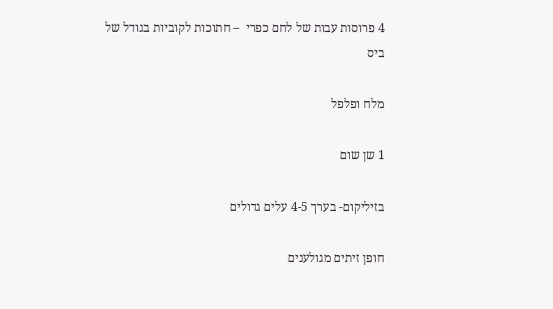4 פרוסות עבות של לחם כפרי  – חתוכות לקוביות בגודל של ביס

מלח ופלפל

1 שן שום

בזיליקום- בערך 4-5 עלים גדולים

חופן זיתים מגולענים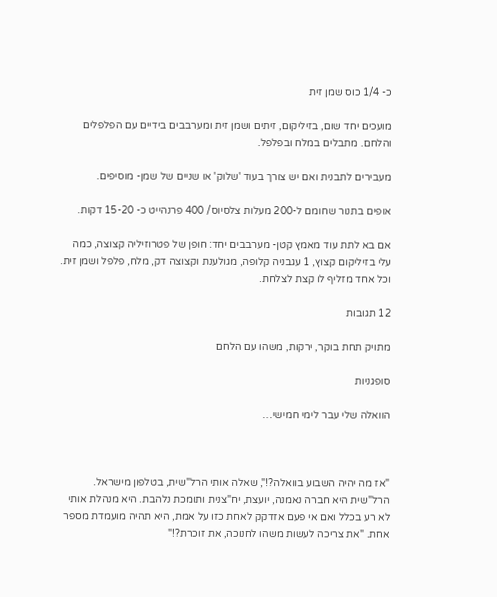כ- 1/4 כוס שמן זית

מועכים יחד שום, בזיליקום, זיתים ושמן זית ומערבבים בידיים עם הפלפלים והלחם. מתבלים במלח ובפלפל.

מעבירים לתבנית ואם יש צורך בעוד 'שלוק' או שניים של שמן- מוסיפים.

אופים בתנור שחומם ל-200 מעלות צלסיוס/ 400 פרנהייט כ- 15-20 דקות.

אם בא לתת עוד מאמץ קטן- מערבבים יחד: חופן של פטרוזיליה קצוצה, כמה עלי בזיליקום קצוץ, 1 עגבניה קלופה, מגולענת וקצוצה דק, מלח, פלפל ושמן זית. וכל אחד מזליף לו קצת לצלחת.

12 תגובות

מתויק תחת בוקר, ירקות, משהו עם הלחם

סופגניות

הוואלה שלי עבר לימי חמישי…



"אז מה יהיה השבוע בוואלה?!", שאלה אותי הרל"שית, בטלפון מישראל. הרל"שית היא חברה נאמנה, יועצת, יח"צנית ותומכת נלהבת. היא מנהלת אותי לא רע בכלל ואם אי פעם אזדקק לאחת כזו על אמת, היא תהיה מועמדת מספר אחת. "את צריכה לעשות משהו לחנוכה, את זוכרת?!"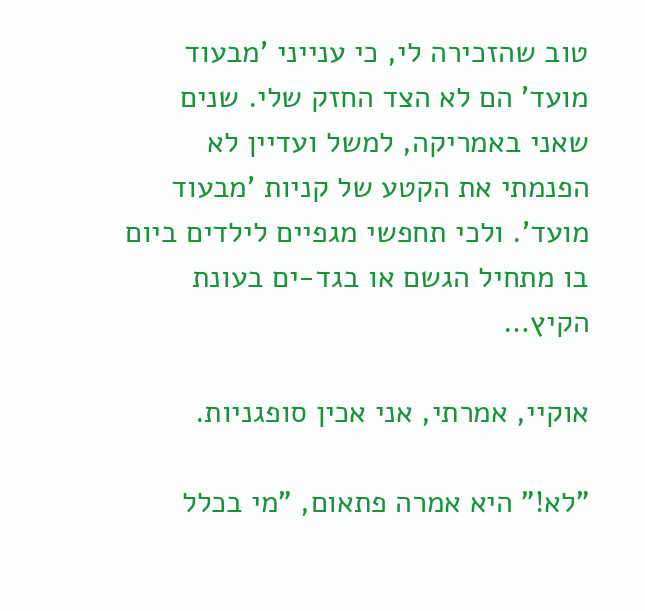טוב שהזכירה לי, כי ענייני 'מבעוד מועד' הם לא הצד החזק שלי. שנים שאני באמריקה, למשל ועדיין לא הפנמתי את הקטע של קניות 'מבעוד מועד'. ולכי תחפשי מגפיים לילדים ביום בו מתחיל הגשם או בגד-ים בעונת הקיץ…

אוקיי, אמרתי, אני אכין סופגניות.

"לא!" היא אמרה פתאום, "מי בכלל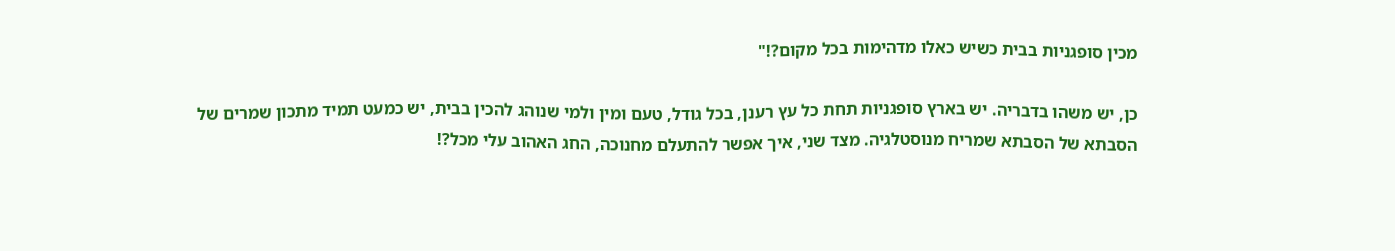מכין סופגניות בבית כשיש כאלו מדהימות בכל מקום?!"

כן, יש משהו בדבריה. יש בארץ סופגניות תחת כל עץ רענן, בכל גודל, טעם ומין ולמי שנוהג להכין בבית, יש כמעט תמיד מתכון שמרים של הסבתא של הסבתא שמריח מנוסטלגיה. מצד שני, איך אפשר להתעלם מחנוכה, החג האהוב עלי מכל?!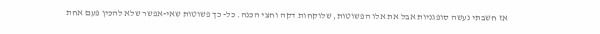אז חשבתי נעשה סופגניות אבל את אלו הפשוטות, שלוקחות דקה וחצי הכנה. כל- כך פשוטות שאי-אפשר שלא להכין פעם אחת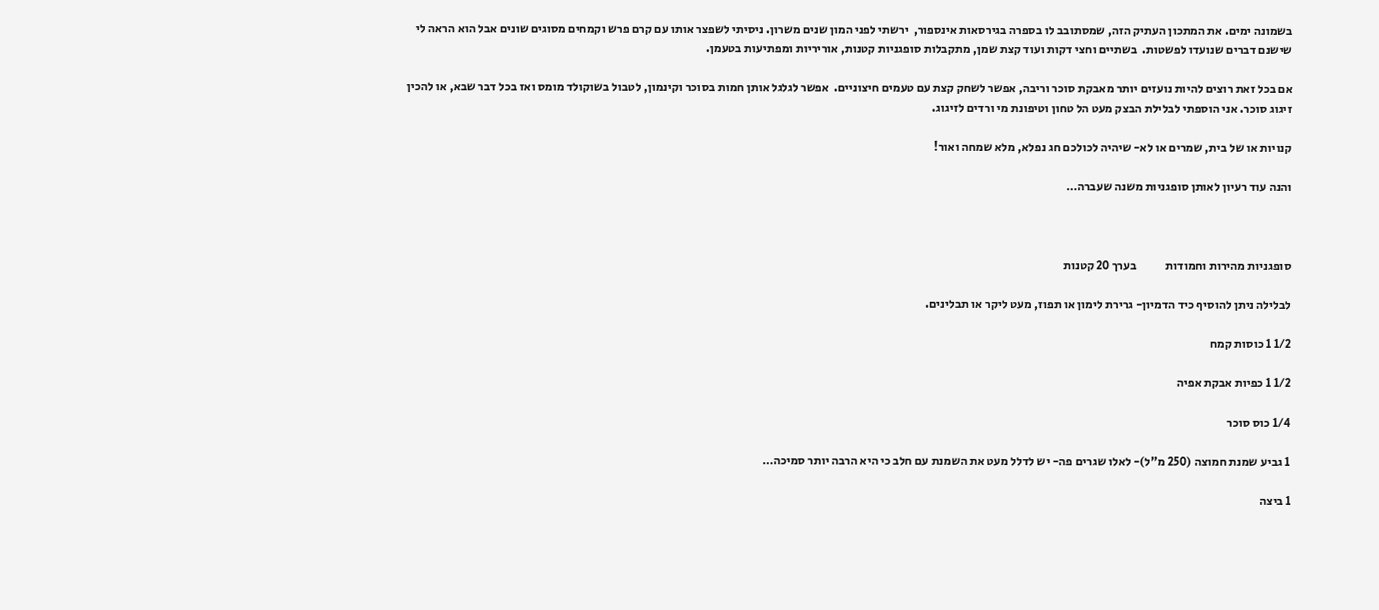בשמונה ימים. את המתכון העתיק הזה, שמסתובב לו בספרה בגירסאות אינספור,  ירשתי לפני המון שנים משרון. ניסיתי לשפצר אותו עם קרם פרש וקמחים מסוגים שונים אבל הוא הראה לי שישנם דברים שנועדו לפשטות.  בשתיים וחצי דקות ועוד קצת שמן, מתקבלות סופגניות קטנות, אוריריות ומפתיעות בטעמן.

אם בכל זאת רוצים להיות נועזים יותר מאבקת סוכר וריבה, אפשר לשחק קצת עם טעמים חיצוניים.  אפשר לגלגל אותן חמות בסוכר וקינמון, לטבול בשוקולד מומס ואז בכל דבר שבא, או להכין זיגוג סוכר. אני הוספתי לבלילת הבצק מעט הל טחון וטיפונת מי ורדים לזיגוג.

קנויות או של בית, שמרים או לא- שיהיה לכולכם חג נפלא, מלא שמחה ואור!

והנה עוד רעיון לאותן סופגניות משנה שעברה…



סופגניות מהירות וחמודות            בערך 20 קטנות

לבלילה ניתן להוסיף כיד הדמיון- גרירת לימון או תפוז, מעט ליקר או תבלינים.

1/2 1 כוסות קמח

1/2 1 כפיות אבקת אפיה

1/4 כוס סוכר

1 גביע שמנת חמוצה (250 מ"ל)- לאלו שגרים פה- יש לדלל מעט את השמנת עם חלב כי היא הרבה יותר סמיכה…

1 ביצה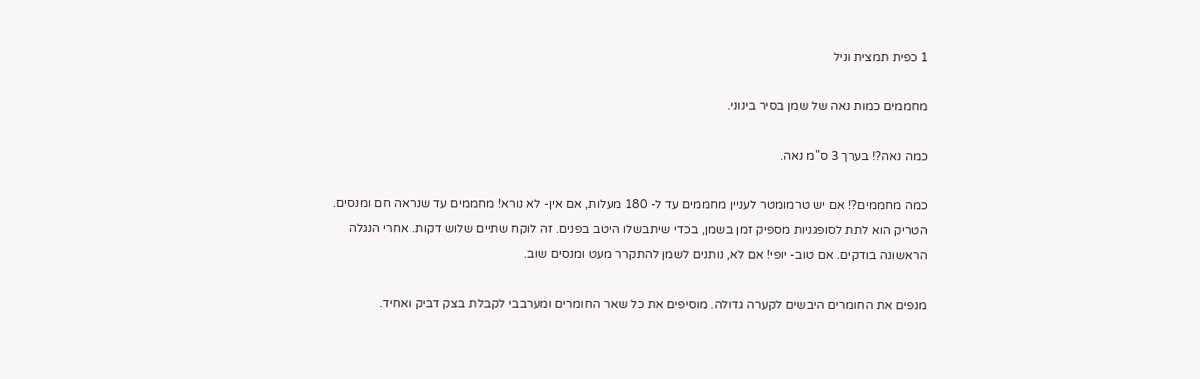1 כפית תמצית וניל

מחממים כמות נאה של שמן בסיר בינוני.

כמה נאה?! בערך 3 ס"מ נאה.

כמה מחממים?! אם יש טרמומטר לעניין מחממים עד ל- 180 מעלות, אם אין- לא נורא! מחממים עד שנראה חם ומנסים. הטריק הוא לתת לסופגניות מספיק זמן בשמן, בכדי שיתבשלו היטב בפנים. זה לוקח שתיים שלוש דקות. אחרי הנגלה הראשונה בודקים. אם טוב- יופי! אם לא, נותנים לשמן להתקרר מעט ומנסים שוב.

מנפים את החומרים היבשים לקערה גדולה. מוסיפים את כל שאר החומרים ומערבבי לקבלת בצק דביק ואחיד.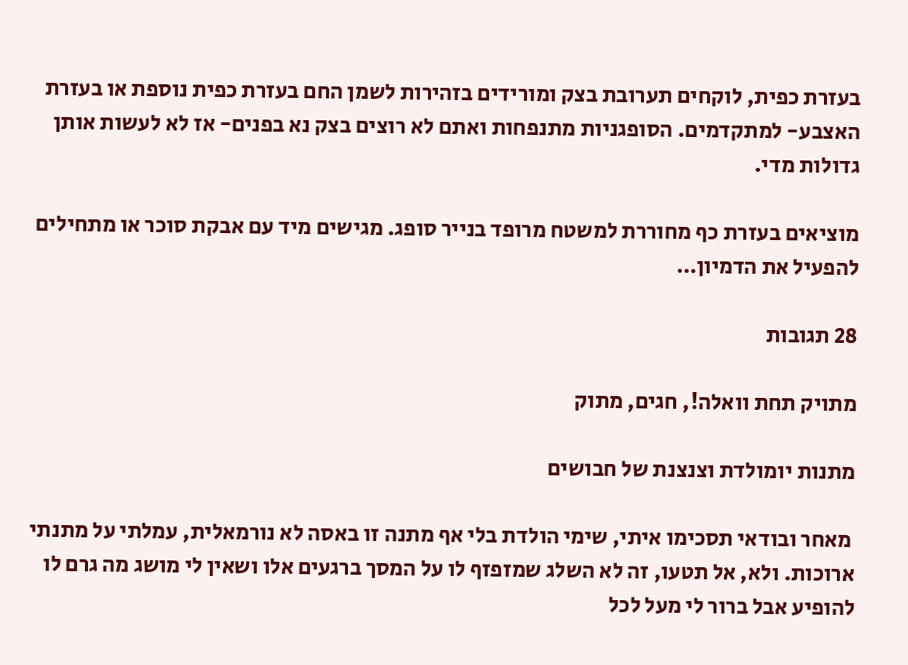בעזרת כפית, לוקחים תערובת בצק ומורידים בזהירות לשמן החם בעזרת כפית נוספת או בעזרת האצבע- למתקדמים. הסופגניות מתנפחות ואתם לא רוצים בצק נא בפנים- אז לא לעשות אותן גדולות מדי.

מוציאים בעזרת כף מחוררת למשטח מרופד בנייר סופג. מגישים מיד עם אבקת סוכר או מתחילים להפעיל את הדמיון…

28 תגובות

מתויק תחת וואלה!, חגים, מתוק

מתנות יומולדת וצנצנת של חבושים

 מאחר ובודאי תסכימו איתי, שימי הולדת בלי אף מתנה זו באסה לא נורמאלית, עמלתי על מתנתי ארוכות. ולא, אל תטעו, זה לא השלג שמזפזף לו על המסך ברגעים אלו ושאין לי מושג מה גרם לו להופיע אבל ברור לי מעל לכל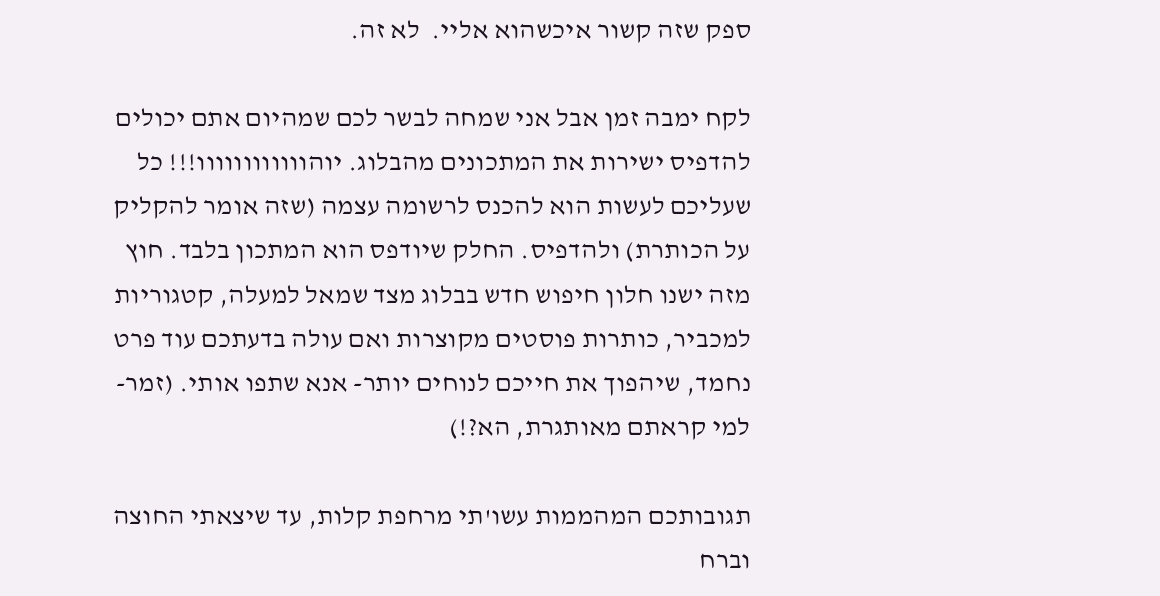ספק שזה קשור איכשהוא אליי.  לא זה.

לקח ימבה זמן אבל אני שמחה לבשר לכם שמהיום אתם יכולים להדפיס ישירות את המתכונים מהבלוג. יוהוווווווווווו!!! כל שעליכם לעשות הוא להכנס לרשומה עצמה (שזה אומר להקליק על הכותרת) ולהדפיס. החלק שיודפס הוא המתכון בלבד. חוץ מזה ישנו חלון חיפוש חדש בבלוג מצד שמאל למעלה, קטגוריות למכביר, כותרות פוסטים מקוצרות ואם עולה בדעתכם עוד פרט נחמד, שיהפוך את חייכם לנוחים יותר- אנא שתפו אותי. (זמר- למי קראתם מאותגרת, הא?!)

תגובותכם המהממות עשו'תי מרחפת קלות, עד שיצאתי החוצה וברח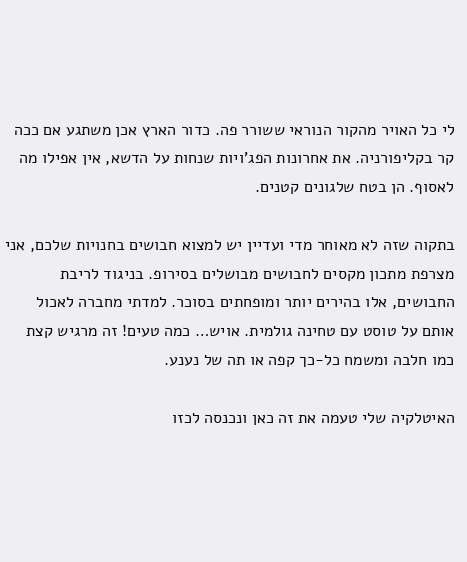לי כל האויר מהקור הנוראי ששורר פה. כדור הארץ אכן משתגע אם ככה קר בקליפורניה. את אחרונות הפג'ויות שנחות על הדשא, אין אפילו מה לאסוף. הן בטח שלגונים קטנים.

בתקוה שזה לא מאוחר מדי ועדיין יש למצוא חבושים בחנויות שלכם, אני מצרפת מתכון מקסים לחבושים מבושלים בסירופ. בניגוד לריבת החבושים, אלו בהירים יותר ומופחתים בסוכר. למדתי מחברה לאכול אותם על טוסט עם טחינה גולמית. אויש… כמה טעים! זה מרגיש קצת כמו חלבה ומשמח כל-כך קפה או תה של נענע.

האיטלקיה שלי טעמה את זה כאן ונכנסה לכזו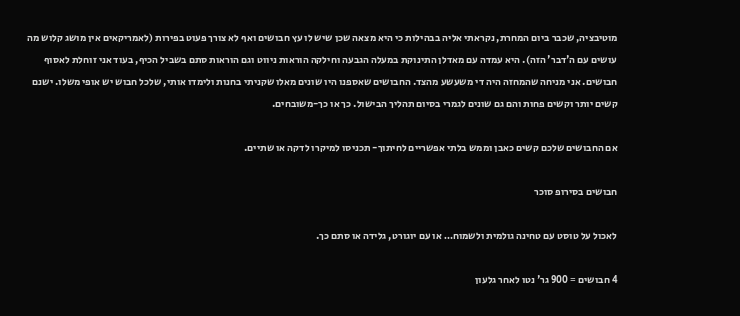מוטיבציה, שכבר ביום המחרת, נקראתי אליה בבהילות כי היא מצאה שכן שיש לו עץ חבושים ואף לא צורך פעוט בפירות (לאמריקאים אין מושג קלוש מה עושים עם ה'דבר' הזה). היא עמדה עם מאדלן התינוקת במעלה הגבעה וחילקה הוראות ניווט וגם הוראות סתם בשביל הכיף, בעוד אני זוחלת לאסוף חבושים. אני מניחה שהמחזה היה די משעשע מהצד. החבושים שאספנו היו שונים מאלו שקניתי בחנות ולימדו אותי, שלכל חבוש יש אופי משלו. ישנם קשים יותר וקשים פחות והם גם שונים לגמרי בסיום תהליך הבישול. כך או כך-משובחים.

אם החבושים שלכם קשים כאבן וממש בלתי אפשריים לחיתוך- תכניסו למיקרו לדקה או שתיים.

חבושים בסירופ סוכר

לאכול על טוסט עם טחינה גולמית ולשמוח… או עם יוגורט, גלידה או סתם כך.

4 חבושים = 900 גר' נטו לאחר גלעון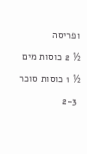ופריסה

½ 2 כוסות מים

½ 1 כוסות סוכר

 2-3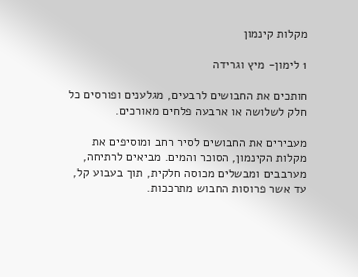מקלות קינמון

1 לימון- מיץ וגרידה

חותכים את החבושים לרבעים, מגלענים ופורסים כל חלק לשלושה או ארבעה פלחים מאורכים.

מעבירים את החבושים לסיר רחב ומוסיפים את מקלות הקינמון, הסוכר והמים. מביאים לרתיחה, מערבבים ומבשלים מכוסה חלקית, תוך בעבוע קל, עד אשר פרוסות החבוש מתרככות.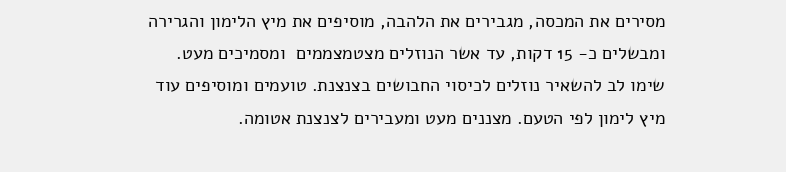מסירים את המכסה, מגבירים את הלהבה, מוסיפים את מיץ הלימון והגרירה ומבשלים כ- 15 דקות, עד אשר הנוזלים מצטמצממים  ומסמיכים מעט. שימו לב להשאיר נוזלים לכיסוי החבושים בצנצנת. טועמים ומוסיפים עוד מיץ לימון לפי הטעם. מצננים מעט ומעבירים לצנצנת אטומה.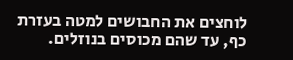לוחצים את החבושים למטה בעזרת כף, עד שהם מכוסים בנוזלים.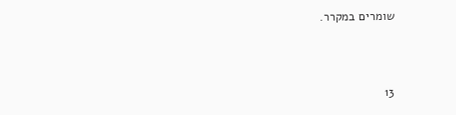שומרים במקרר.



13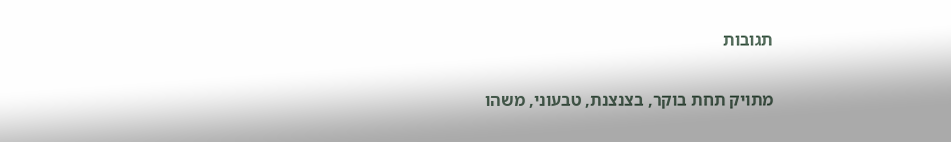תגובות

מתויק תחת בוקר, בצנצנת, טבעוני, משהו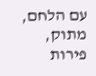עם הלחם, מתוק, פירות